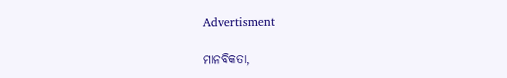Advertisment

ମାନବିକତା,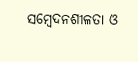ସମ୍ବେଦନଶୀଳତା ଓ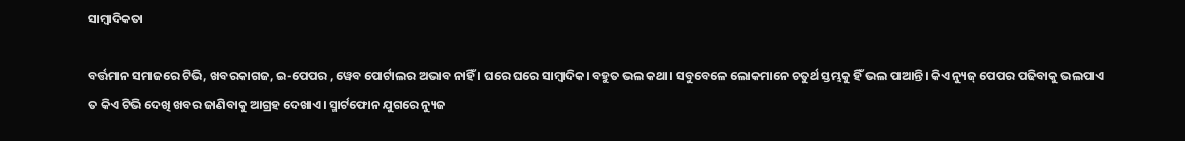ସାମ୍ବାଦିକତା

ବର୍ତ୍ତମାନ ସମାଜରେ ଟିଭି, ଖବରକାଗଜ, ଇ-ପେପର , ୱେବ ପୋର୍ଟାଲର ଅଭାବ ନାହିଁ । ଘରେ ଘରେ ସାମ୍ବାଦିକ। ବହୁତ ଭଲ କଥା। ସବୁବେଳେ ଲୋକମାନେ ଚତୁର୍ଥ ସ୍ତମ୍ଭକୁ ହିଁ ଭଲ ପାଆନ୍ତି। କିଏ ନ୍ୟୁଜ୍‌ ପେପର ପଢିବାକୁ ଭଲପାଏ ତ କିଏ ଟିଭି ଦେଖି ଖବର ଜାଣିବାକୁ ଆଗ୍ରହ ଦେଖାଏ। ସ୍ମାର୍ଟଫୋନ ଯୁଗରେ ନ୍ୟୁଜ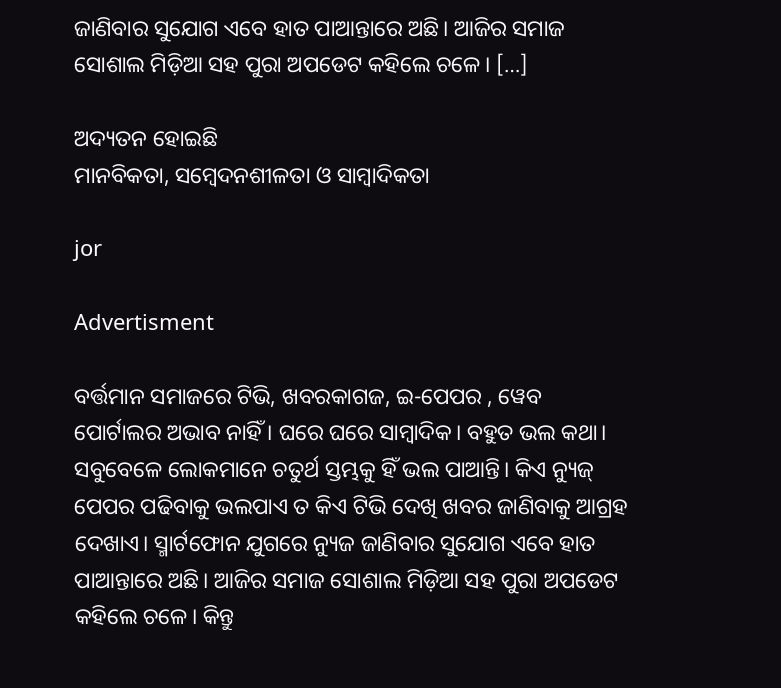ଜାଣିବାର ସୁଯୋଗ ଏବେ ହାତ ପାଆନ୍ତାରେ ଅଛି। ଆଜିର ସମାଜ ସୋଶାଲ ମିଡ଼ିଆ ସହ ପୁରା ଅପଡେଟ କହିଲେ ଚଳେ। […]

ଅଦ୍ୟତନ ହୋଇଛି
ମାନବିକତା, ସମ୍ବେଦନଶୀଳତା ଓ ସାମ୍ବାଦିକତା

jor

Advertisment

ବର୍ତ୍ତମାନ ସମାଜରେ ଟିଭି, ଖବରକାଗଜ, ଇ-ପେପର , ୱେବ ପୋର୍ଟାଲର ଅଭାବ ନାହିଁ । ଘରେ ଘରେ ସାମ୍ବାଦିକ। ବହୁତ ଭଲ କଥା। ସବୁବେଳେ ଲୋକମାନେ ଚତୁର୍ଥ ସ୍ତମ୍ଭକୁ ହିଁ ଭଲ ପାଆନ୍ତି। କିଏ ନ୍ୟୁଜ୍‌ ପେପର ପଢିବାକୁ ଭଲପାଏ ତ କିଏ ଟିଭି ଦେଖି ଖବର ଜାଣିବାକୁ ଆଗ୍ରହ ଦେଖାଏ। ସ୍ମାର୍ଟଫୋନ ଯୁଗରେ ନ୍ୟୁଜ ଜାଣିବାର ସୁଯୋଗ ଏବେ ହାତ ପାଆନ୍ତାରେ ଅଛି। ଆଜିର ସମାଜ ସୋଶାଲ ମିଡ଼ିଆ ସହ ପୁରା ଅପଡେଟ କହିଲେ ଚଳେ। କିନ୍ତୁ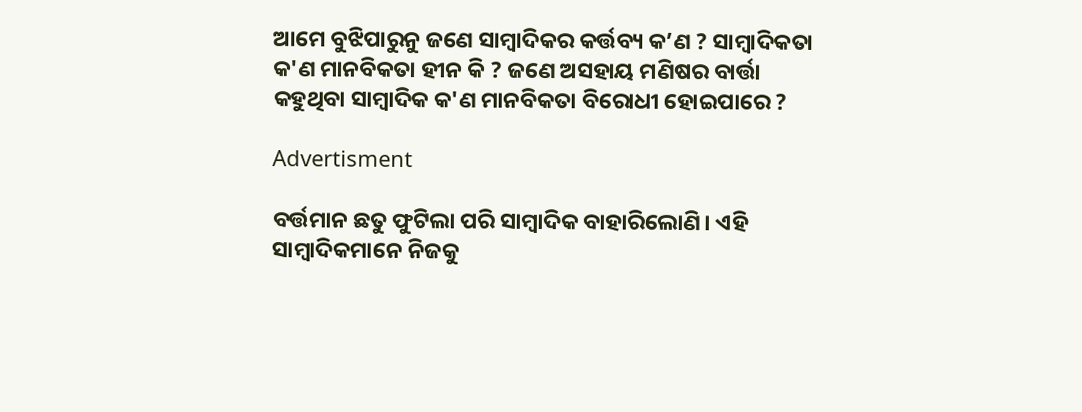ଆମେ ବୁଝିପାରୁନୁ ଜଣେ ସାମ୍ବାଦିକର କର୍ତ୍ତବ୍ୟ କ’ଣ ? ସାମ୍ବାଦିକତା କ'ଣ ମାନବିକତା ହୀନ କି ? ଜଣେ ଅସହାୟ ମଣିଷର ବାର୍ତ୍ତା କହୁଥିବା ସାମ୍ବାଦିକ କ'ଣ ମାନବିକତା ବିରୋଧୀ ହୋଇପାରେ ?

Advertisment

ବର୍ତ୍ତମାନ ଛତୁ ଫୁଟିଲା ପରି ସାମ୍ବାଦିକ ବାହାରିଲୋଣି। ଏହି ସାମ୍ବାଦିକମାନେ ନିଜକୁ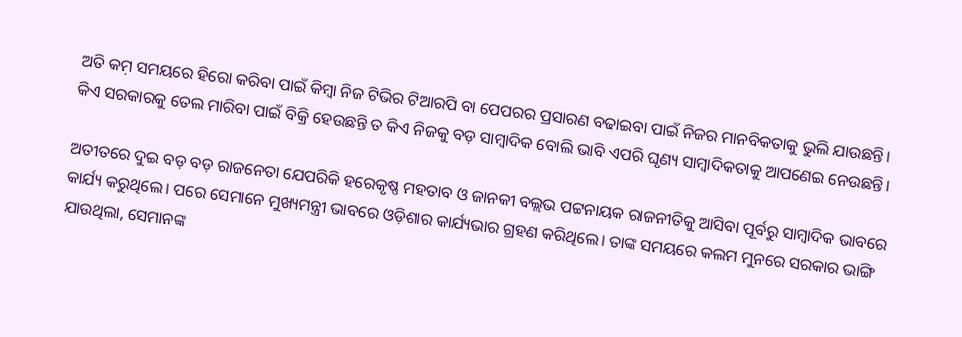ଅତି କମ଼ ସମୟରେ ହିରୋ କରିବା ପାଇଁ କିମ୍ବା ନିଜ ଟିଭିର ଟିଆରପି ବା ପେପରର ପ୍ରସାରଣ ବଢାଇବା ପାଇଁ ନିଜର ମାନବିକତାକୁ ଭୁଲି ଯାଉଛନ୍ତି। କିଏ ସରକାରକୁ ତେଲ ମାରିବା ପାଇଁ ବିକ୍ରି ହେଉଛନ୍ତି ତ କିଏ ନିଜକୁ ବଡ଼ ସାମ୍ବାଦିକ ବୋଲି ଭାବି ଏପରି ଘୃଣ୍ୟ ସାମ୍ବାଦିକତାକୁ ଆପଣେଇ ନେଉଛନ୍ତି।

ଅତୀତରେ ଦୁଇ ବଡ଼ ବଡ଼ ରାଜନେତା ଯେପରିକି ହରେକୃଷ୍ଣ ମହତାବ ଓ ଜାନକୀ ବଲ୍ଲଭ ପଟ୍ଟନାୟକ ରାଜନୀତିକୁ ଆସିବା ପୂର୍ବରୁ ସାମ୍ୱାଦିକ ଭାବରେ କାର୍ଯ୍ୟ କରୁଥିଲେ। ପରେ ସେମାନେ ମୁଖ୍ୟମନ୍ତ୍ରୀ ଭାବରେ ଓଡ଼ିଶାର କାର୍ଯ୍ୟଭାର ଗ୍ରହଣ କରିଥିଲେ। ତାଙ୍କ ସମୟରେ କଲମ ମୁନରେ ସରକାର ଭାଙ୍ଗି ଯାଉଥିଲା, ସେମାନଙ୍କ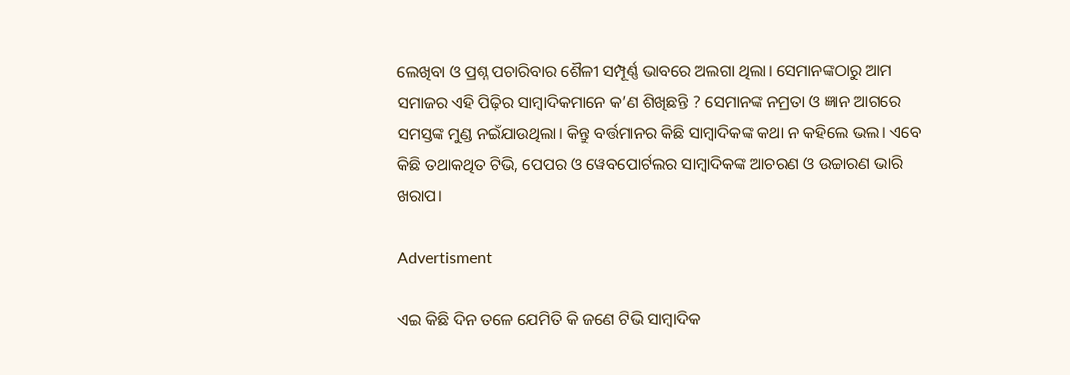ଲେଖିବା ଓ ପ୍ରଶ୍ନ ପଚାରିବାର ଶୈଳୀ ସମ୍ପୂର୍ଣ୍ଣ ଭାବରେ ଅଲଗା ଥିଲା। ସେମାନଙ୍କଠାରୁ ଆମ ସମାଜର ଏହି ପିଢ଼ିର ସାମ୍ବାଦିକମାନେ କ’ଣ ଶିଖିଛନ୍ତି ? ସେମାନଙ୍କ ନମ୍ରତା ଓ ଜ୍ଞାନ ଆଗରେ ସମସ୍ତଙ୍କ ମୁଣ୍ଡ ନଇଁଯାଉଥିଲା। କିନ୍ତୁ ବର୍ତ୍ତମାନର କିଛି ସାମ୍ବାଦିକଙ୍କ କଥା ନ କହିଲେ ଭଲ। ଏବେ କିଛି ତଥାକଥିତ ଟିଭି, ପେପର ଓ ୱେବପୋର୍ଟଲର ସାମ୍ବାଦିକଙ୍କ ଆଚରଣ ଓ ଉଚ୍ଚାରଣ ଭାରି ଖରାପ।

Advertisment

ଏଇ କିଛି ଦିନ ତଳେ ଯେମିତି କି ଜଣେ ଟିଭି ସାମ୍ବାଦିକ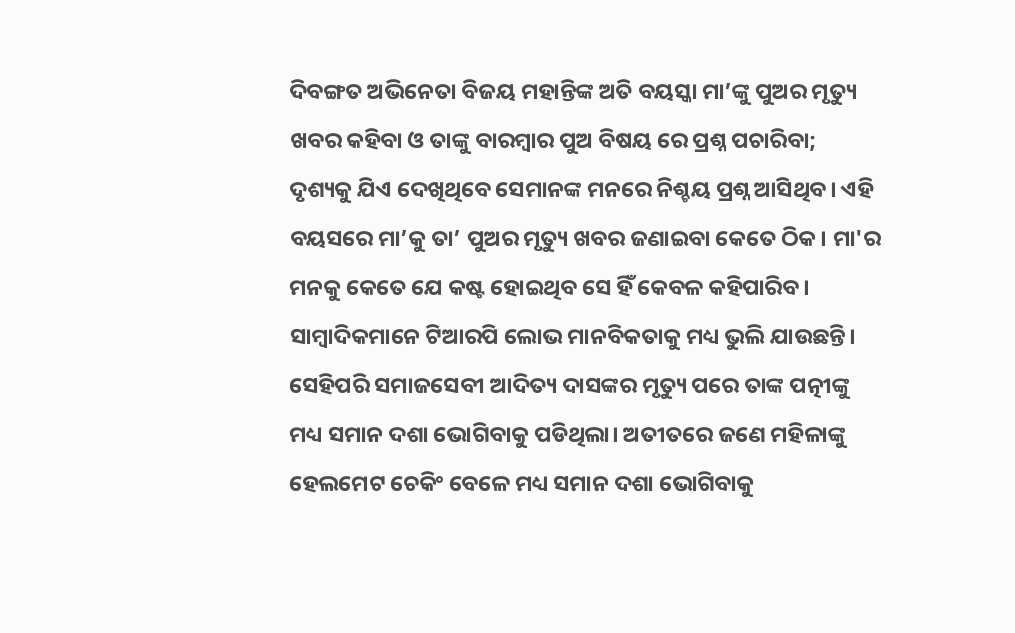ଦିବଙ୍ଗତ ଅଭିନେତା ବିଜୟ ମହାନ୍ତିଙ୍କ ଅତି ବୟସ୍କା ମା’ଙ୍କୁ ପୁଅର ମୃତ୍ୟୁ ଖବର କହିବା ଓ ତାଙ୍କୁ ବାରମ୍ବାର ପୁଅ ବିଷୟ ରେ ପ୍ରଶ୍ନ ପଚାରିବା; ଦୃଶ୍ୟକୁ ଯିଏ ଦେଖିଥିବେ ସେମାନଙ୍କ ମନରେ ନିଶ୍ଚୟ ପ୍ରଶ୍ନ ଆସିଥିବ। ଏହି ବୟସରେ ମା’କୁ ତା’ ପୁଅର ମୃତ୍ୟୁ ଖବର ଜଣାଇବା କେତେ ଠିକ। ମା'ର ମନକୁ କେତେ ଯେ କଷ୍ଟ ହୋଇଥିବ ସେ ହିଁ କେବଳ କହିପାରିବ। ସାମ୍ବାଦିକମାନେ ଟିଆରପି ଲୋଭ ମାନବିକତାକୁ ମଧ୍ୟ ଭୁଲି ଯାଉଛନ୍ତି। ସେହିପରି ସମାଜସେବୀ ଆଦିତ୍ୟ ଦାସଙ୍କର ମୃତ୍ୟୁ ପରେ ତାଙ୍କ ପତ୍ନୀଙ୍କୁ ମଧ୍ୟ ସମାନ ଦଶା ଭୋଗିବାକୁ ପଡିଥିଲା। ଅତୀତରେ ଜଣେ ମହିଳାଙ୍କୁ ହେଲମେଟ ଚେକିଂ ବେଳେ ମଧ୍ୟ ସମାନ ଦଶା ଭୋଗିବାକୁ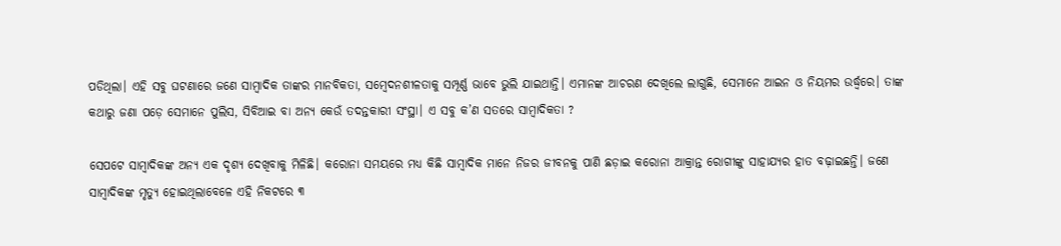ପଡିଥିଲା। ଏହି ସବୁ ଘଟଣାରେ ଜଣେ ସାମ୍ବାଦିକ ତାଙ୍କର ମାନବିକତା, ସମ୍ବେଦନଶୀଳତାକୁ ସମ୍ପୂର୍ଣ୍ଣ ଭାବେ ଭୁଲି ଯାଇଥାନ୍ତି। ଏମାନଙ୍କ ଆଚରଣ ଦେଖିଲେ ଲାଗୁଛି, ସେମାନେ ଆଇନ ଓ ନିୟମର ଉର୍ଦ୍ଧ୍ୱରେ। ତାଙ୍କ କଥାରୁ ଜଣା ପଡ଼େ ସେମାନେ ପୁଲିସ, ସିବିଆଇ ବା ଅନ୍ୟ କେଉଁ ତଦନ୍ତକାରୀ ସଂସ୍ଥା। ଏ ସବୁ କ’ଣ ସତରେ ସାମ୍ବାଦିକତା ?

ସେପଟେ ସାମ୍ୱାଦିକଙ୍କ ଅନ୍ୟ ଏକ ଦୃଶ୍ୟ ଦେଖିବାକୁ ମିଳିଛି। କରୋନା ସମୟରେ ମଧ୍ୟ କିଛି ସାମ୍ବାଦିକ ମାନେ ନିଜର ଜୀବନକୁ ପାଣି ଛଡ଼ାଇ କରୋନା ଆକ୍ରାନ୍ତ ରୋଗୀଙ୍କୁ ସାହାଯ୍ୟର ହାତ ବଢ଼ାଇଛନ୍ତି। ଜଣେ ସାମ୍ୱାଦିକଙ୍କ ମୃତ୍ୟୁ ହୋଇଥିଲାବେଳେ ଏହି ନିକଟରେ ୩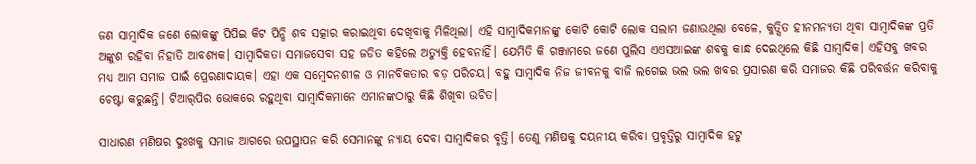ଜଣ ସାମ୍ବାଦିକ ଜଣେ ଲୋକଙ୍କୁ ପିପିଇ କିଟ ପିନ୍ଧି ଶବ ସତ୍କାର କରାଇଥିବା ଦେଖିବାକୁ ମିଳିଥିଲା। ଏହି ସାମ୍ବାଦିକମାନଙ୍କୁ କୋଟି କୋଟି ଲୋକ ସଲାମ ଜଣାଉଥିଲା ବେଳେ, କୁତ୍ସିତ ହୀନମନ୍ୟତା ଥିବା ସାମ୍ୱାଦିକଙ୍କ ପ୍ରତି ଅଙ୍କୁଶ ରହିବା ନିହାତି ଆବଶ୍ୟକ। ସାମ୍ବାଦିକତା ସମାଜସେବା ସହ ଜଡିତ କହିଲେ ଅତ୍ୟୁକ୍ତି ହେବନାହିଁ। ଯେମିତି କି ଗଞ୍ଜାମରେ ଜଣେ ପୁଲିସ ଏଏସଆଇଙ୍କ ଶବକୁ କାନ୍ଧ ଦେଇଥିଲେ କିଛି ସାମ୍ବାଦିକ। ଏହିସବୁ ଖବର ମଧ୍ୟ ଆମ ସମାଜ ପାଇଁ ପ୍ରେରଣାଦାୟକ। ଏହା ଏକ ସମ୍ବେଦନଶୀଳ ଓ ମାନବିକତାର ବଡ଼ ପରିଚୟ। ବହୁ ସାମ୍ବାଦିକ ନିଜ ଜୀବନକୁ ବାଜି ଲଗେଇ ଭଲ ଭଲ ଖବର ପ୍ରସାରଣ କରି ସମାଜର କିଛି ପରିବର୍ତ୍ତନ କରିବାକୁ ଚେଷ୍ଟା କରୁଛନ୍ତି। ଟିଆର୍‌ପିର ଭୋକରେ ରହୁଥିବା ସାମ୍ୱାଦିକମାନେ ଏମାନଙ୍କଠାରୁ କିଛି ଶିଖିବା ଉଚିତ।

ସାଧାରଣ ମଣିଷର ଦୁଃଖକୁ ସମାଜ ଆଗରେ ଉପସ୍ଥାପନ କରି ସେମାନଙ୍କୁ ନ୍ୟାୟ ଦେବା ସାମ୍ବାଦିକର ବୃତ୍ତି। ତେଣୁ ମଣିଷକୁ ଦୟନୀୟ କରିବା ପ୍ରବୃତ୍ତିରୁ ସାମ୍ବାଦିକ ହଟୁ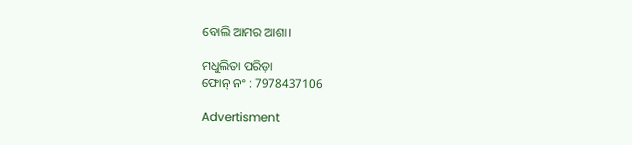ବୋଲି ଆମର ଆଶା।

ମଧୁଲିତା ପରିଡ଼ା
ଫୋନ୍‌ ନଂ : 7978437106

Advertisment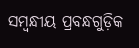ସମ୍ବନ୍ଧୀୟ ପ୍ରବନ୍ଧଗୁଡ଼ିକ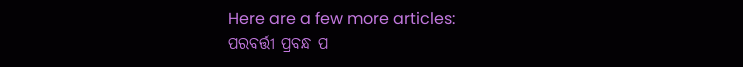Here are a few more articles:
ପରବର୍ତ୍ତୀ ପ୍ରବନ୍ଧ ପ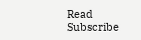Read
Subscribe